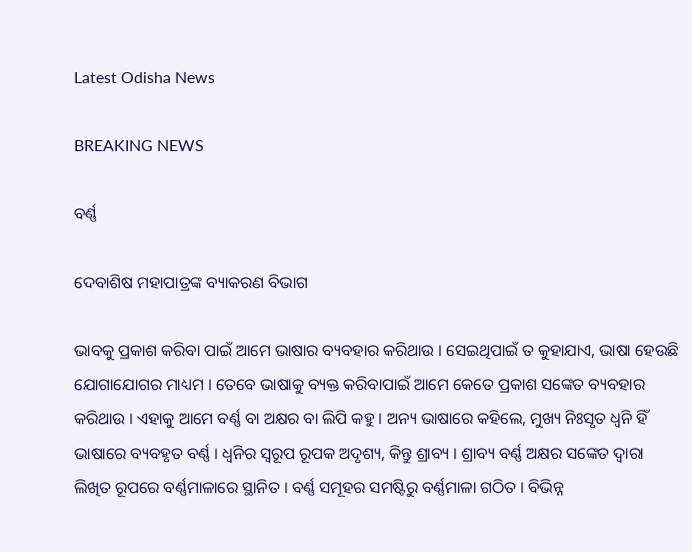Latest Odisha News

BREAKING NEWS

ବର୍ଣ୍ଣ

ଦେବାଶିଷ ମହାପାତ୍ରଙ୍କ ବ୍ୟାକରଣ ବିଭାଗ

ଭାବକୁ ପ୍ରକାଶ କରିବା ପାଇଁ ଆମେ ଭାଷାର ବ୍ୟବହାର କରିଥାଉ । ସେଇଥିପାଇଁ ତ କୁହାଯାଏ, ଭାଷା ହେଉଛି ଯୋଗାଯୋଗର ମାଧ୍ୟମ । ତେବେ ଭାଷାକୁ ବ୍ୟକ୍ତ କରିବାପାଇଁ ଆମେ କେତେ ପ୍ରକାଶ ସଙ୍କେତ ବ୍ୟବହାର କରିଥାଉ । ଏହାକୁ ଆମେ ବର୍ଣ୍ଣ ବା ଅକ୍ଷର ବା ଲିପି କହୁ । ଅନ୍ୟ ଭାଷାରେ କହିଲେ, ମୁଖ୍ୟ ନିଃସୃତ ଧ୍ୱନି ହିଁ ଭାଷାରେ ବ୍ୟବହୃତ ବର୍ଣ୍ଣ । ଧ୍ୱନିର ସ୍ୱରୂପ ରୂପକ ଅଦୃଶ୍ୟ, କିନ୍ତୁ ଶ୍ରାବ୍ୟ । ଶ୍ରାବ୍ୟ ବର୍ଣ୍ଣ ଅକ୍ଷର ସଙ୍କେତ ଦ୍ୱାରା ଲିଖିତ ରୂପରେ ବର୍ଣ୍ଣମାଳାରେ ସ୍ଥାନିତ । ବର୍ଣ୍ଣ ସମୂହର ସମଷ୍ଟିରୁ ବର୍ଣ୍ଣମାଳା ଗଠିତ । ବିଭିନ୍ନ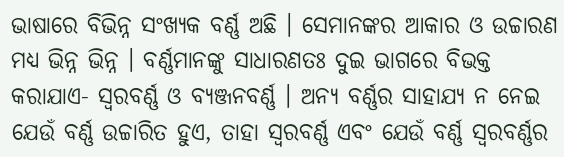ଭାଷାରେ ବିଭିନ୍ନ ସଂଖ୍ୟକ ବର୍ଣ୍ଣ ଅଛି । ସେମାନଙ୍କର ଆକାର ଓ ଉଚ୍ଚାରଣ ମଧ୍ୟ ଭିନ୍ନ ଭିନ୍ନ । ବର୍ଣ୍ଣମାନଙ୍କୁ ସାଧାରଣତଃ ଦୁଇ ଭାଗରେ ବିଭକ୍ତ କରାଯାଏ- ସ୍ୱରବର୍ଣ୍ଣ ଓ ବ୍ୟଞ୍ଜନବର୍ଣ୍ଣ । ଅନ୍ୟ ବର୍ଣ୍ଣର ସାହାଯ୍ୟ ନ ନେଇ ଯେଉଁ ବର୍ଣ୍ଣ ଉଚ୍ଚାରିତ ହୁଏ, ତାହା ସ୍ୱରବର୍ଣ୍ଣ ଏବଂ ଯେଉଁ ବର୍ଣ୍ଣ ସ୍ୱରବର୍ଣ୍ଣର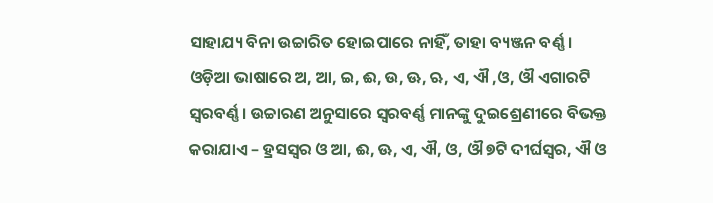ସାହାଯ୍ୟ ବିନା ଉଚ୍ଚାରିତ ହୋଇପାରେ ନାହିଁ, ତାହା ବ୍ୟଞ୍ଜନ ବର୍ଣ୍ଣ । ଓଡ଼ିଆ ଭାଷାରେ ଅ, ଆ, ଇ, ଈ, ଉ, ଊ, ଋ, ଏ, ଐ ,ଓ, ଔ ଏଗାରଟି ସ୍ୱରବର୍ଣ୍ଣ । ଉଚ୍ଚାରଣ ଅନୁସାରେ ସ୍ୱରବର୍ଣ୍ଣ ମାନଙ୍କୁ ଦୁଇଶ୍ରେଣୀରେ ବିଭକ୍ତ କରାଯାଏ – ହ୍ରସସ୍ୱର ଓ ଆ, ଈ, ଊ, ଏ, ଐ, ଓ, ଔ ୭ଟି ଦୀର୍ଘସ୍ୱର, ଐ ଓ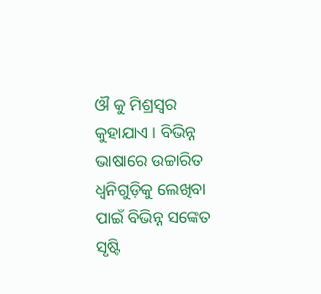ଔ କୁ ମିଶ୍ରସ୍ୱର କୁହାଯାଏ । ବିଭିନ୍ନ ଭାଷାରେ ଉଚ୍ଚାରିତ ଧ୍ୱନିଗୁଡ଼ିକୁ ଲେଖିବା ପାଇଁ ବିଭିନ୍ନ ସଙ୍କେତ ସୃଷ୍ଟି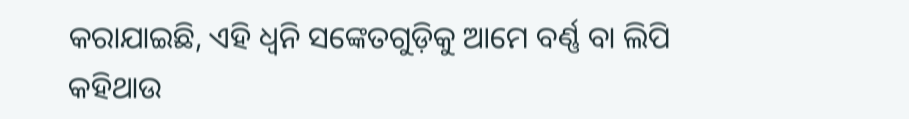କରାଯାଇଛି, ଏହି ଧ୍ୱନି ସଙ୍କେତଗୁଡ଼ିକୁ ଆମେ ବର୍ଣ୍ଣ ବା ଲିପି କହିଥାଉ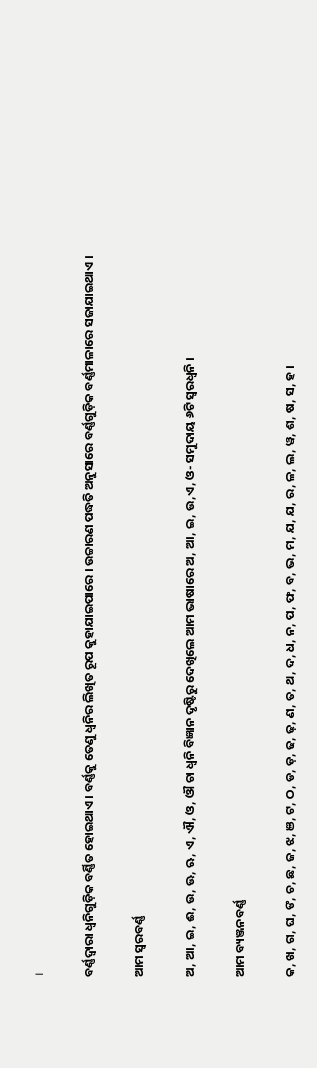।

ବର୍ଣ୍ଣଦ୍ୱାରା ଧ୍ୱନିଗୁଡ଼ିକ ବର୍ଣ୍ଣିତ ହୋଇଥାଏ । ବର୍ଣ୍ଣକୁ ତେଣୁ ଧ୍ୱନିର ଲିଖିତ ରୂପ କୁହାଯାଇପାରେ । ଉଚ୍ଚାରଣ ପଦ୍ଧତି ଅନୁସାରେ ବର୍ଣ୍ଣଗୁଡ଼ିକ ବର୍ଣ୍ଣମାଳାରେ ସଜାଯାଇଥାଏ ।

ଆମ ସ୍ୱରବର୍ଣ୍ଣ

ଅ, ଆ, ଇ, ଈ, ଉ, ଊ, ଋ, ଏ, ଐ, ଓ, ଔ ଚା ଧ୍ୱନି ବିଜ୍ଞାନ ଦୃଷ୍ଟିରୁ ଦେଖିଲେ ଆମ ଭାଷାରେ ଅ, ଆ, ଇ, ଉ,ଏ, ଓ- ସମୁଦାୟ ୬ଟି ସ୍ୱରଧ୍ୱନି ।

ଆମ ବ୍ୟଞ୍ଜନବର୍ଣ୍ଣ

କ, ଖ, ଗ, ଘ, ଙ, ଚ, ଛ, ଜ, ଝ, ଞ, ଟ, ଠ, ଡ, ଡ଼, ଢ, ଢ଼, ଣ, ତ, ଥ, ଦ, ଧ, ନ, ପ, ଫ, ବ, ଭ, ମ, ଯ, ଯ, ର, ଳ, ଲ, ୱ, ଶ, ଷ, ସ, ହ ।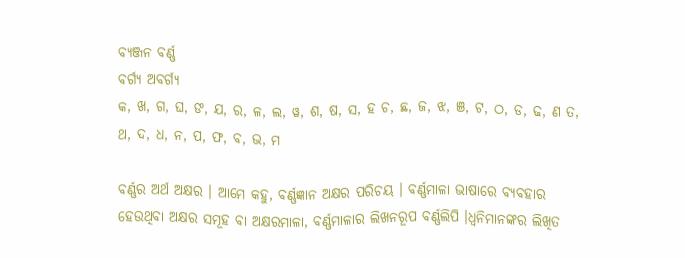ବ୍ୟଞ୍ଜନ ବର୍ଣ୍ଣ
ବର୍ଗ୍ୟ ଅବର୍ଗ୍ୟ
କ, ଖ, ଗ, ଘ, ଙ, ଯ, ର, ଳ, ଲ, ୱ, ଶ, ଷ, ସ, ହ ଚ, ଛ, ଜ, ଝ, ଞ, ଟ, ଠ, ଡ, ଢ, ଣ ତ, ଥ, ଦ, ଧ, ନ, ପ, ଫ, ବ, ଭ, ମ

ବର୍ଣ୍ଣର ଅର୍ଥ ଅକ୍ଷର । ଆମେ କହୁ, ବର୍ଣ୍ଣଜ୍ଞାନ ଅକ୍ଷର ପରିଚୟ । ବର୍ଣ୍ଣମାଳା ଭାଷାରେ ବ୍ୟବହାର ହେଉଥିବା ଅକ୍ଷର ସମୂହ ବା ଅକ୍ଷରମାଳା, ବର୍ଣ୍ଣମାଳାର ଲିଖନରୂପ ବର୍ଣ୍ଣଲିପି ।ଧ୍ୱନିମାନଙ୍କର ଲିଖିତ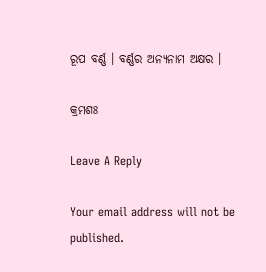ରୂପ ବର୍ଣ୍ଣ । ବର୍ଣ୍ଣର ଅନ୍ୟନାମ ଅକ୍ଷର ।

କ୍ରମଶଃ

Leave A Reply

Your email address will not be published.